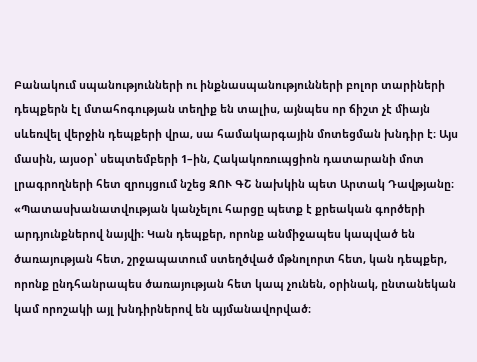Բանակում սպանությունների ու ինքնասպանությունների բոլոր տարիների դեպքերն էլ մտահոգության տեղիք են տալիս, այնպես որ ճիշտ չէ միայն սևեռվել վերջին դեպքերի վրա, սա համակարգային մոտեցման խնդիր է։ Այս մասին, այսօր՝ սեպտեմբերի 1–ին, Հակակոռուպցիոն դատարանի մոտ լրագրողների հետ զրույցում նշեց ԶՈՒ ԳՇ նախկին պետ Արտակ Դավթյանը։
«Պատասխանատվության կանչելու հարցը պետք է քրեական գործերի արդյունքներով նայվի։ Կան դեպքեր, որոնք անմիջապես կապված են ծառայության հետ, շրջապատում ստեղծված մթնոլորտ հետ, կան դեպքեր, որոնք ընդհանրապես ծառայության հետ կապ չունեն, օրինակ, ընտանեկան կամ որոշակի այլ խնդիրներով են պյմանավորված։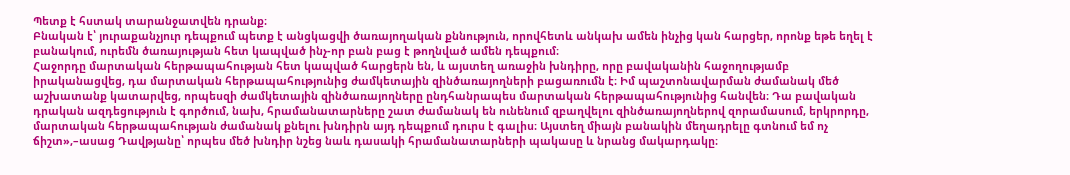Պետք է հստակ տարանջատվեն դրանք։
Բնական է՝ յուրաքանչյուր դեպքում պետք է անցկացվի ծառայողական քննություն, որովհետև անկախ ամեն ինչից կան հարցեր, որոնք եթե եղել է բանակում, ուրեմն ծառայության հետ կապված ինչ-որ բան բաց է թողնված ամեն դեպքում։
Հաջորդը մարտական հերթապահության հետ կապված հարցերն են, և այստեղ առաջին խնդիրը, որը բավականին հաջողությամբ իրականացվեց, դա մարտական հերթապահությունից ժամկետային զինծառայողների բացառումն է։ Իմ պաշտոնավարման ժամանակ մեծ աշխատանք կատարվեց, որպեսզի ժամկետային զինծառայողները ընդհանրապես մարտական հերթապահությունից հանվեն։ Դա բավական դրական ազդեցություն է գործում, նախ, հրամանատարները շատ ժամանակ են ունենում զբաղվելու զինծառայողներով զորամասում, երկրորդը, մարտական հերթապահության ժամանակ քնելու խնդիրն այդ դեպքում դուրս է գալիս։ Այստեղ միայն բանակին մեղադրելը գտնում եմ ոչ ճիշտ»,–ասաց Դավթյանը՝ որպես մեծ խնդիր նշեց նաև դասակի հրամանատարների պակասը և նրանց մակարդակը։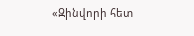«Զինվորի հետ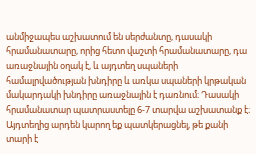անմիջապես աշխատում են սերժանտը, դասակի հրամանատարը, որից հետո վաշտի հրամանատարը, դա առաջնային օղակ է, և այդտեղ սպաների համալրվածության խնդիրը և առկա սպաների կրթական մակարդակի խնդիրը առաջնային է դառնում։ Դասակի հրամանատար պատրաստելը 6-7 տարվա աշխատանք է։ Այդտեղից արդեն կարող եք պատկերացնել, թե քանի տարի է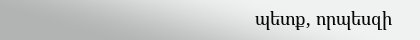պետք, որպեսզի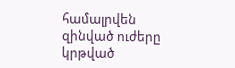համալրվեն զինված ուժերը կրթված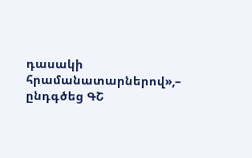դասակի հրամանատարներով»,– ընդգծեց ԳՇ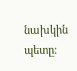նախկին պետը։